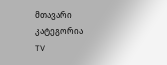მთავარი
კატეგორია
TV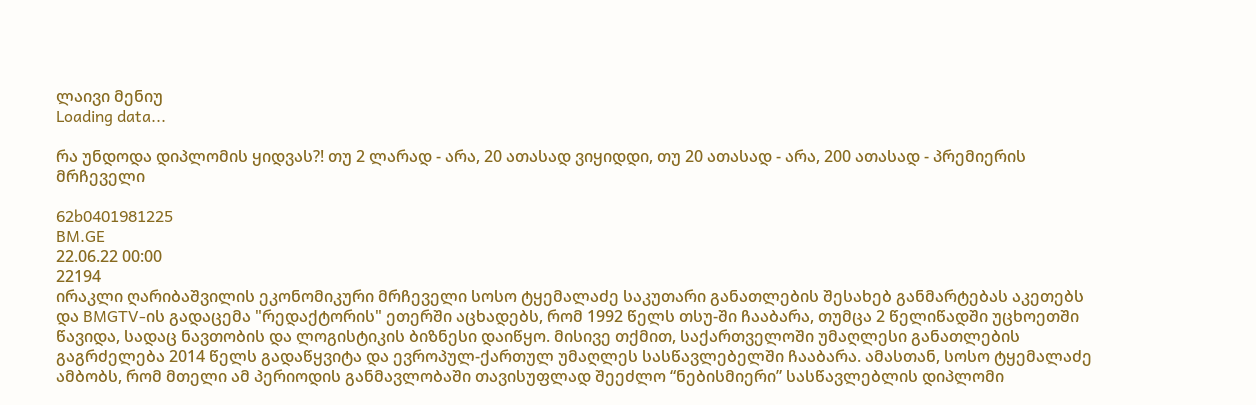ლაივი მენიუ
Loading data...

რა უნდოდა დიპლომის ყიდვას?! თუ 2 ლარად - არა, 20 ათასად ვიყიდდი, თუ 20 ათასად - არა, 200 ათასად - პრემიერის მრჩეველი

62b0401981225
BM.GE
22.06.22 00:00
22194
ირაკლი ღარიბაშვილის ეკონომიკური მრჩეველი სოსო ტყემალაძე საკუთარი განათლების შესახებ განმარტებას აკეთებს და BMGTV-ის გადაცემა "რედაქტორის" ეთერში აცხადებს, რომ 1992 წელს თსუ-ში ჩააბარა, თუმცა 2 წელიწადში უცხოეთში წავიდა, სადაც ნავთობის და ლოგისტიკის ბიზნესი დაიწყო. მისივე თქმით, საქართველოში უმაღლესი განათლების გაგრძელება 2014 წელს გადაწყვიტა და ევროპულ-ქართულ უმაღლეს სასწავლებელში ჩააბარა. ამასთან, სოსო ტყემალაძე ამბობს, რომ მთელი ამ პერიოდის განმავლობაში თავისუფლად შეეძლო “ნებისმიერი” სასწავლებლის დიპლომი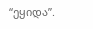“ეყიდა”.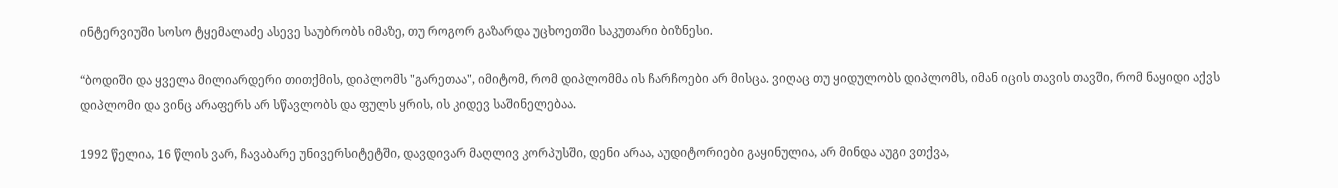ინტერვიუში სოსო ტყემალაძე ასევე საუბრობს იმაზე, თუ როგორ გაზარდა უცხოეთში საკუთარი ბიზნესი.

“ბოდიში და ყველა მილიარდერი თითქმის, დიპლომს "გარეთაა", იმიტომ, რომ დიპლომმა ის ჩარჩოები არ მისცა. ვიღაც თუ ყიდულობს დიპლომს, იმან იცის თავის თავში, რომ ნაყიდი აქვს დიპლომი და ვინც არაფერს არ სწავლობს და ფულს ყრის, ის კიდევ საშინელებაა.

1992 წელია, 16 წლის ვარ, ჩავაბარე უნივერსიტეტში, დავდივარ მაღლივ კორპუსში, დენი არაა, აუდიტორიები გაყინულია, არ მინდა აუგი ვთქვა,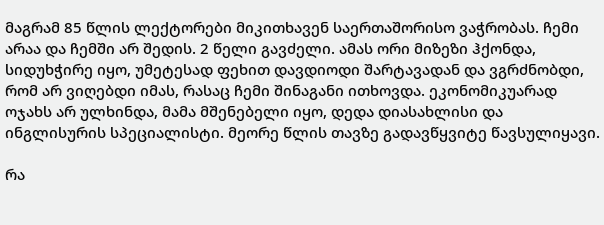მაგრამ 85 წლის ლექტორები მიკითხავენ საერთაშორისო ვაჭრობას. ჩემი არაა და ჩემში არ შედის. 2 წელი გავძელი. ამას ორი მიზეზი ჰქონდა, სიდუხჭირე იყო, უმეტესად ფეხით დავდიოდი შარტავადან და ვგრძნობდი, რომ არ ვიღებდი იმას, რასაც ჩემი შინაგანი ითხოვდა. ეკონომიკუარად ოჯახს არ ულხინდა, მამა მშენებელი იყო, დედა დიასახლისი და ინგლისურის სპეციალისტი. მეორე წლის თავზე გადავწყვიტე წავსულიყავი.

რა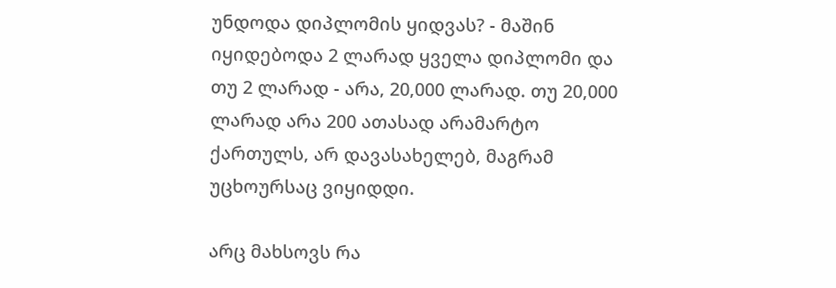უნდოდა დიპლომის ყიდვას? - მაშინ იყიდებოდა 2 ლარად ყველა დიპლომი და თუ 2 ლარად - არა, 20,000 ლარად. თუ 20,000 ლარად არა 200 ათასად არამარტო ქართულს, არ დავასახელებ, მაგრამ უცხოურსაც ვიყიდდი.

არც მახსოვს რა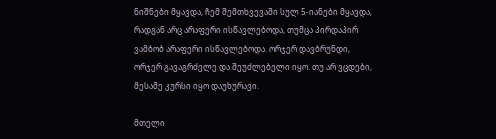ნიშნები მყავდა, ჩემ შემთხვევაში სულ 5-იანები მყავდა, რადგან არც არაფერი ისწავლებოდა, თუმცა პირდაპირ ვამბობ არაფერი ისწავლებოდა. ორჯერ დავბრუნდი, ორჯერ გავაგრძელე და შეუძლებელი იყო. თუ არ ვცდები, მესამე კურსი იყო დაუხურავი.

მთელი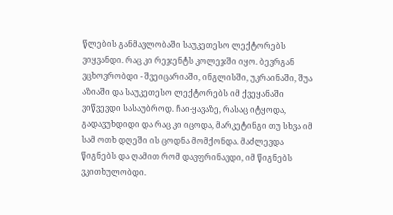წლების განმავლობაში საუკეთესო ლექტორებს ვიყვანდი. რაც კი რეჯენტს კოლეჯში იყო. ბევრგან ვცხოვრობდი - შვეიცარიაში, ინგლისში, უკრაინაში, შუა აზიაში და საუკეთესო ლექტორებს იმ ქვეყანაში ვიწვევდი სასაუბროდ. ჩაი-ყავაზე, რასაც იტყოდა, გადავუხდიდი და რაც კი იცოდა, მარკეტინგი თუ სხვა იმ სამ ოთხ დღეში ის ცოდნა მომქონდა. მაძლევდა წიგნებს და ღამით რომ დავფრინავდი, იმ წიგნებს ვკითხულობდი.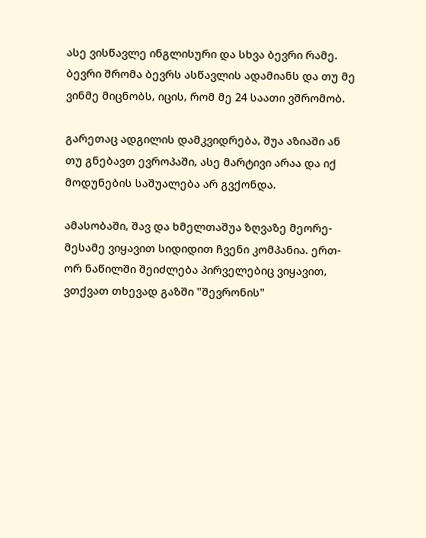ასე ვისწავლე ინგლისური და სხვა ბევრი რამე. ბევრი შრომა ბევრს ასწავლის ადამიანს და თუ მე ვინმე მიცნობს, იცის, რომ მე 24 საათი ვშრომობ.

გარეთაც ადგილის დამკვიდრება, შუა აზიაში ან თუ გნებავთ ევროპაში, ასე მარტივი არაა და იქ მოდუნების საშუალება არ გვქონდა.

ამასობაში, შავ და ხმელთაშუა ზღვაზე მეორე-მესამე ვიყავით სიდიდით ჩვენი კომპანია. ერთ-ორ ნაწილში შეიძლება პირველებიც ვიყავით, ვთქვათ თხევად გაზში "შევრონის"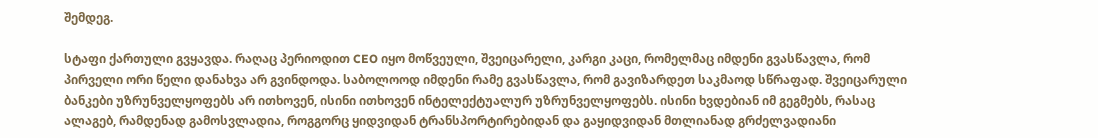შემდეგ.

სტაფი ქართული გვყავდა. რაღაც პერიოდით CEO იყო მოწვეული, შვეიცარელი, კარგი კაცი, რომელმაც იმდენი გვასწავლა, რომ პირველი ორი წელი დანახვა არ გვინდოდა. საბოლოოდ იმდენი რამე გვასწავლა, რომ გავიზარდეთ საკმაოდ სწრაფად. შვეიცარული ბანკები უზრუნველყოფებს არ ითხოვენ, ისინი ითხოვენ ინტელექტუალურ უზრუნველყოფებს. ისინი ხვდებიან იმ გეგმებს, რასაც ალაგებ, რამდენად გამოსვლადია, როგგორც ყიდვიდან ტრანსპორტირებიდან და გაყიდვიდან მთლიანად გრძელვადიანი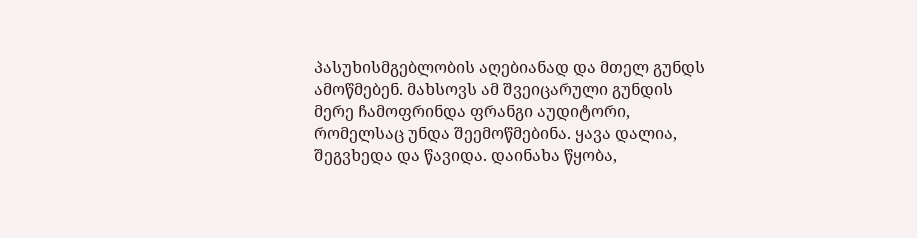პასუხისმგებლობის აღებიანად და მთელ გუნდს ამოწმებენ. მახსოვს ამ შვეიცარული გუნდის მერე ჩამოფრინდა ფრანგი აუდიტორი, რომელსაც უნდა შეემოწმებინა. ყავა დალია, შეგვხედა და წავიდა. დაინახა წყობა,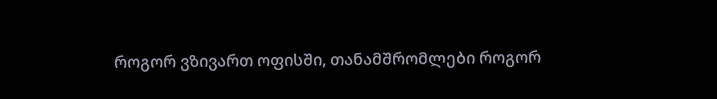როგორ ვზივართ ოფისში, თანამშრომლები როგორ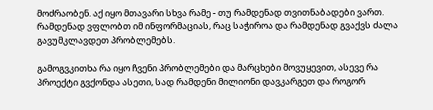მოძრაობენ. აქ იყო მთავარი სხვა რამე - თუ რამდენად თვითნაბადები ვართ. რამდენად ვფლობთ იმ ინფორმაციას, რაც საჭიროა და რამდენად გვაქვს ძალა გავუმკლავდეთ პრობლემებს.

გამოგვკითხა რა იყო ჩვენი პრობლემები და მარცხები მოვუყევით, ასევე რა პროექტი გვქონდა ასეთი, სად რამდენი მილიონი დავკარგეთ და როგორ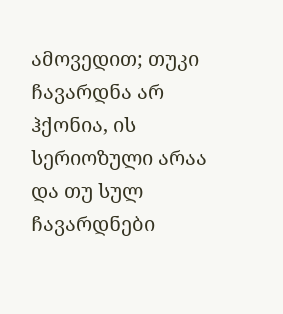ამოვედით; თუკი ჩავარდნა არ ჰქონია, ის სერიოზული არაა და თუ სულ ჩავარდნები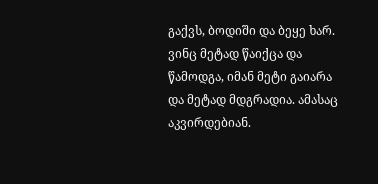გაქვს, ბოდიში და ბეყე ხარ. ვინც მეტად წაიქცა და წამოდგა, იმან მეტი გაიარა და მეტად მდგრადია. ამასაც აკვირდებიან.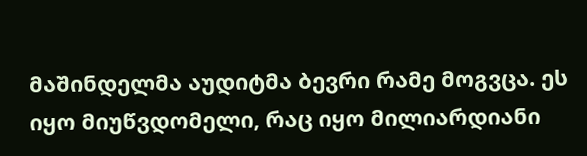მაშინდელმა აუდიტმა ბევრი რამე მოგვცა. ეს იყო მიუწვდომელი, რაც იყო მილიარდიანი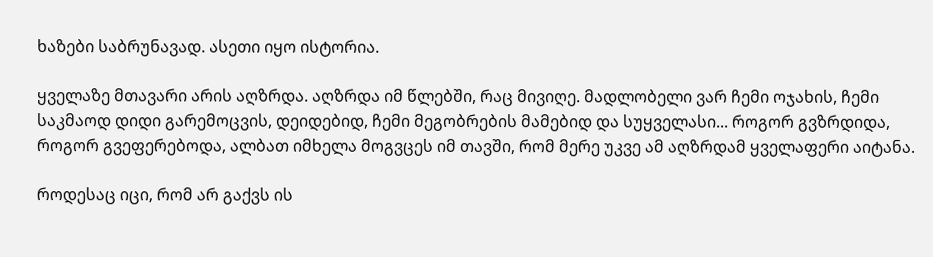ხაზები საბრუნავად. ასეთი იყო ისტორია.

ყველაზე მთავარი არის აღზრდა. აღზრდა იმ წლებში, რაც მივიღე. მადლობელი ვარ ჩემი ოჯახის, ჩემი საკმაოდ დიდი გარემოცვის, დეიდებიდ, ჩემი მეგობრების მამებიდ და სუყველასი... როგორ გვზრდიდა, როგორ გვეფერებოდა, ალბათ იმხელა მოგვცეს იმ თავში, რომ მერე უკვე ამ აღზრდამ ყველაფერი აიტანა.

როდესაც იცი, რომ არ გაქვს ის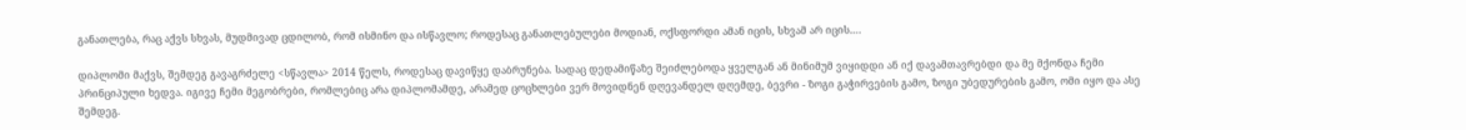განათლება, რაც აქვს სხვას, მუდმივად ცდილობ, რომ ისმინო და ისწავლო; როდესაც განათლებულები მოდიან, ოქსფორდი ამან იცის, სხვამ არ იცის….

დიპლომი მაქვს, შემდეგ გავაგრძელე <სწავლა> 2014 წელს, როდესაც დავიწყე დაბრუნება. სადაც დედამიწაზე შეიძლებოდა ყველგან ან მინიმუმ ვიყიდდი ან იქ დავამთავრებდი და მე მქონდა ჩემი პრინციპული ხედვა. იგივე ჩემი მეგობრები, რომლებიც არა დიპლომამდე, არამედ ცოცხლები ვერ მოვიდნენ დღევანდელ დღემდე, ბევრი - ზოგი გაჭირვების გამო, ზოგი უბედურების გამო, ომი იყო და ასე შემდეგ.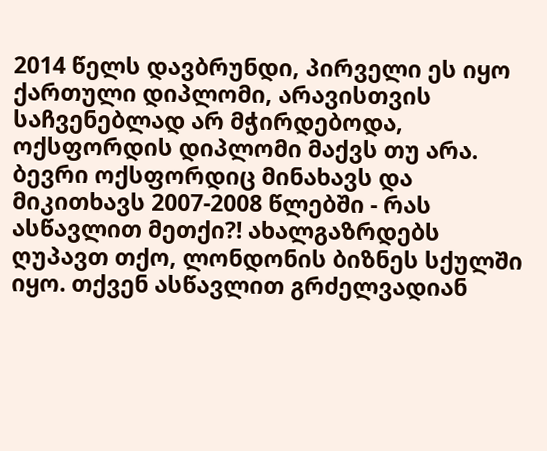2014 წელს დავბრუნდი, პირველი ეს იყო ქართული დიპლომი, არავისთვის საჩვენებლად არ მჭირდებოდა, ოქსფორდის დიპლომი მაქვს თუ არა. ბევრი ოქსფორდიც მინახავს და მიკითხავს 2007-2008 წლებში - რას ასწავლით მეთქი?! ახალგაზრდებს ღუპავთ თქო, ლონდონის ბიზნეს სქულში იყო. თქვენ ასწავლით გრძელვადიან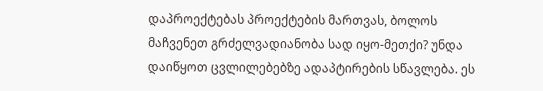დაპროექტებას პროექტების მართვას, ბოლოს მაჩვენეთ გრძელვადიანობა სად იყო-მეთქი? უნდა დაიწყოთ ცვლილებებზე ადაპტირების სწავლება. ეს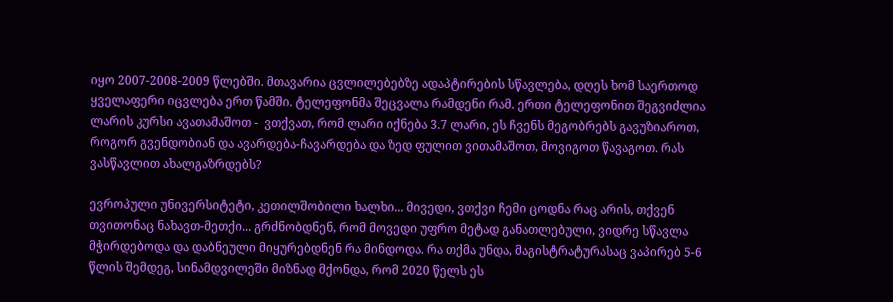იყო 2007-2008-2009 წლებში. მთავარია ცვლილებებზე ადაპტირების სწავლება, დღეს ხომ საერთოდ ყველაფერი იცვლება ერთ წამში. ტელეფონმა შეცვალა რამდენი რამ. ერთი ტელეფონით შეგვიძლია ლარის კურსი ავათამაშოთ -  ვთქვათ, რომ ლარი იქნება 3.7 ლარი, ეს ჩვენს მეგობრებს გავუზიაროთ, როგორ გვენდობიან და ავარდება-ჩავარდება და ზედ ფულით ვითამაშოთ, მოვიგოთ წავაგოთ. რას ვასწავლით ახალგაზრდებს?

ევროპული უნივერსიტეტი, კეთილშობილი ხალხი... მივედი, ვთქვი ჩემი ცოდნა რაც არის, თქვენ თვითონაც ნახავთ-მეთქი... გრძნობდნენ, რომ მოვედი უფრო მეტად განათლებული, ვიდრე სწავლა მჭირდებოდა და დაბნეული მიყურებდნენ რა მინდოდა. რა თქმა უნდა, მაგისტრატურასაც ვაპირებ 5-6 წლის შემდეგ, სინამდვილეში მიზნად მქონდა, რომ 2020 წელს ეს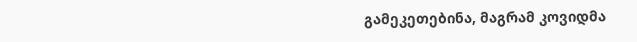გამეკეთებინა, მაგრამ კოვიდმა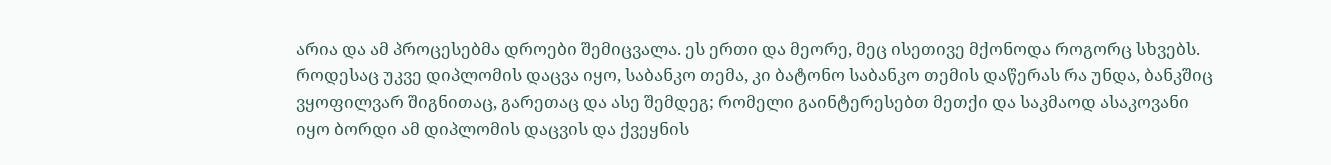არია და ამ პროცესებმა დროები შემიცვალა. ეს ერთი და მეორე, მეც ისეთივე მქონოდა როგორც სხვებს. როდესაც უკვე დიპლომის დაცვა იყო, საბანკო თემა, კი ბატონო საბანკო თემის დაწერას რა უნდა, ბანკშიც ვყოფილვარ შიგნითაც, გარეთაც და ასე შემდეგ; რომელი გაინტერესებთ მეთქი და საკმაოდ ასაკოვანი იყო ბორდი ამ დიპლომის დაცვის და ქვეყნის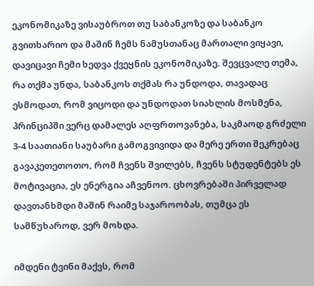ეკონომიკაზე ვისაუბროთ თუ საბანკოზე და საბანკო გვითხარიო და მაშინ ჩემს ნამუსთანაც მართალი ვიყავი, დავიცავი ჩემი ხედვა ქვეყნის ეკონომიკაზე. შევცვალე თემა, რა თქმა უნდა, საბანკოს თქმას რა უნდოდა, თავადაც ესმოდათ, რომ ვიცოდი და უნდოდათ სიახლის მოსმენა, პრინციპში ვერც დამალეს აღფრთოვანება, საკმაოდ გრძელი 3-4 საათიანი საუბარი გამოგვივიდა და მერე ერთი შეკრებაც გავაკეთეთოთო, რომ ჩვენს შვილებს, ჩვენს სტუდენტებს ეს მოტივაცია, ეს ენერგია აჩვენოო. ცხოვრებაში პირველად დავთანხმდი მაშინ რაიმე საჯაროობას, თუმცა ეს სამწუხაროდ, ვერ მოხდა.

იმდენი ტვინი მაქვს, რომ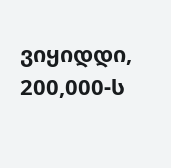ვიყიდდი, 200,000-ს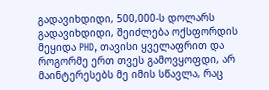გადავიხდიდი, 500,000-ს დოლარს გადავიხდიდი, შეიძლება ოქსფორდის მეყიდა PHD, თავისი ყველაფრით და როგორმე ერთ თვეს გამოვყოფდი, არ მაინტერესებს მე იმის სწავლა, რაც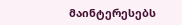მაინტერესებს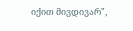იქით მივდივარ",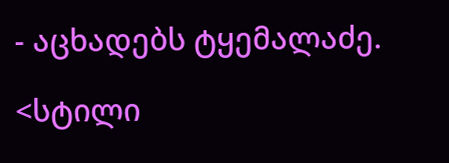- აცხადებს ტყემალაძე.

<სტილი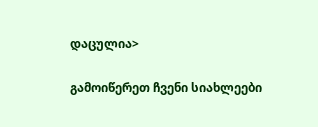დაცულია>

გამოიწერეთ ჩვენი სიახლეები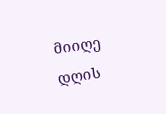მიიღე დღის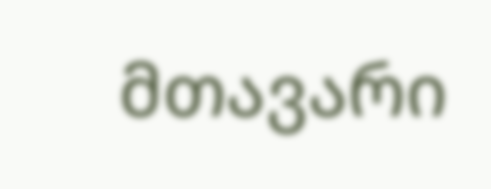მთავარი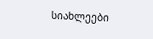სიახლეები